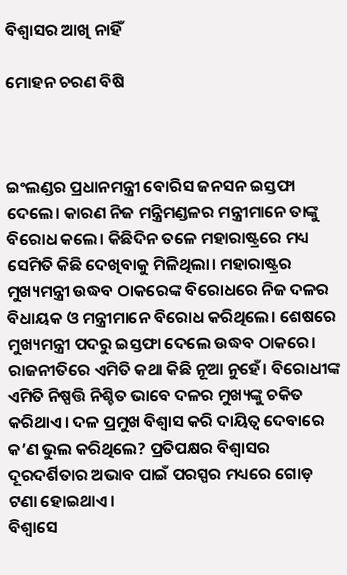ବିଶ୍ବାସର ଆଖି ନାହିଁ

ମୋହନ ଚରଣ ବିଷି



ଇଂଲଣ୍ଡର ପ୍ରଧାନମନ୍ତ୍ରୀ ବୋରିସ ଜନସନ ଇସ୍ତଫା ଦେଲେ। କାରଣ ନିଜ ମନ୍ତ୍ରିମଣ୍ଡଳର ମନ୍ତ୍ରୀମାନେ ତାଙ୍କୁ ବିରୋଧ କଲେ। କିଛିଦିନ ତଳେ ମହାରାଷ୍ଟ୍ରରେ ମଧ୍ୟ ସେମିତି କିଛି ଦେଖିବାକୁ ମିଳିଥିଲା। ମହାରାଷ୍ଟ୍ରର ମୁଖ୍ୟମନ୍ତ୍ରୀ ଉଦ୍ଧବ ଠାକରେଙ୍କ ବିରୋଧରେ ନିଜ ଦଳର ବିଧାୟକ ଓ ମନ୍ତ୍ରୀମାନେ ବିରୋଧ କରିଥିଲେ। ଶେଷରେ ମୁଖ୍ୟମନ୍ତ୍ରୀ ପଦରୁ ଇସ୍ତଫା ଦେଲେ ଉଦ୍ଧବ ଠାକରେ। ରାଜନୀତିରେ ଏମିତି କଥା କିଛି ନୂଆ ନୁହେଁ। ବିରୋଧୀଙ୍କ ଏମିତି ନିଷ୍ପତ୍ତି ନିଶ୍ଚିତ ଭାବେ ଦଳର ମୁଖ୍ୟଙ୍କୁ ଚକିତ କରିଥାଏ। ଦଳ ପ୍ରମୁଖ ବିଶ୍ବାସ କରି ଦାୟିତ୍ୱ ଦେବାରେ କ’ଣ ଭୁଲ କରିଥିଲେ? ପ୍ରତିପକ୍ଷର ବିଶ୍ବାସର ଦୂରଦର୍ଶିତାର ଅଭାବ ପାଇଁ ପରସ୍ପର ମଧ୍ୟରେ ଗୋଡ଼ ଟଣା ହୋଇଥାଏ।
ବିଶ୍ବାସେ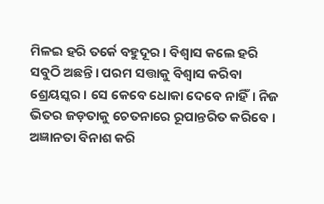ମିଳଇ ହରି ତର୍କେ ବହୁଦୂର। ବିଶ୍ବାସ କଲେ ହରି ସବୁଠି ଅଛନ୍ତି। ପରମ ସତ୍ତାକୁ ବିଶ୍ବାସ କରିବା ଶ୍ରେୟସ୍କର। ସେ କେବେ ଧୋକା ଦେବେ ନାହିଁ। ନିଜ ଭିତର ଜଡ଼ତାକୁ ଚେତନାରେ ରୂପାନ୍ତରିତ କରିବେ। ଅଜ୍ଞାନତା ବିନାଶ କରି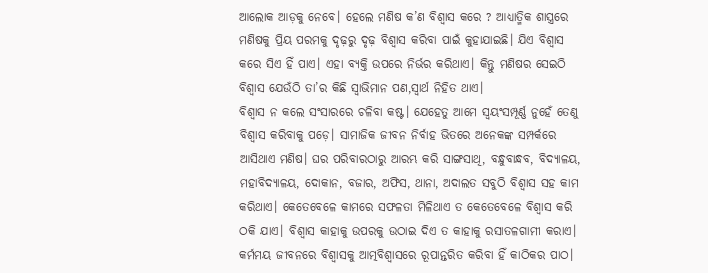ଆଲୋକ ଆଡ଼କୁ ନେବେ। ହେଲେ ମଣିଷ କ’ଣ ବିଶ୍ବାସ କରେ ? ଆଧ୍ୟାତ୍ମିକ ଶାସ୍ତ୍ରରେ ମଣିଷକୁ ପ୍ରିୟ ପରମକୁ ଦୃଢ଼ରୁ ଦୃଢ଼ ବିଶ୍ବାସ କରିବା ପାଇଁ କୁହାଯାଇଛି। ଯିଏ ବିଶ୍ବାସ କରେ ସିଏ ହିଁ ପାଏ। ଏହା ବ୍ୟକ୍ତି ଉପରେ ନିର୍ଭର କରିଥାଏ। କିନ୍ତୁ ମଣିଷର ସେଇଠି ବିଶ୍ୱାସ ଯେଉଁଠି ତା’ର କିଛି ସ୍ବାଭିମାନ ପଣ,ସ୍ବାର୍ଥ ନିହିତ ଥାଏ।
ବିଶ୍ୱାସ ନ କଲେ ସଂସାରରେ ଚଳିବା କଷ୍ଟ। ଯେହେତୁ ଆମେ ସ୍ବୟଂସମ୍ପୂର୍ଣ୍ଣ ନୁହେଁ ତେଣୁ ବିଶ୍ବାସ କରିବାକୁ ପଡ଼େ। ସାମାଜିକ ଜୀବନ ନିର୍ବାହ ଭିତରେ ଅନେକଙ୍କ ସମ୍ପର୍କରେ ଆସିଥାଏ ମଣିଷ। ଘର ପରିବାରଠାରୁ ଆରମ୍ଭ କରି ସାଙ୍ଗସାଥି, ବନ୍ଧୁବାନ୍ଧବ, ବିଦ୍ୟାଳୟ, ମହାବିଦ୍ୟାଳୟ, ଦୋକାନ, ବଜାର, ଅଫିସ, ଥାନା, ଅଦାଲତ ସବୁଠି ବିଶ୍ବାସ ସହ କାମ କରିଥାଏ। କେତେବେଳେ କାମରେ ସଫଳତା ମିଳିଥାଏ ତ କେତେବେଳେ ବିଶ୍ବାସ କରି ଠକି ଯାଏ। ବିଶ୍ବାସ କାହାକୁ ଉପରକୁ ଉଠାଇ ଦିଏ ତ କାହାକୁ ରସାତଳଗାମୀ କରାଏ। କର୍ମମୟ ଜୀବନରେ ବିଶ୍ବାସକୁ ଆତ୍ମବିଶ୍ବାସରେ ରୂପାନ୍ତରିତ କରିବା ହିଁ କାଠିକର ପାଠ।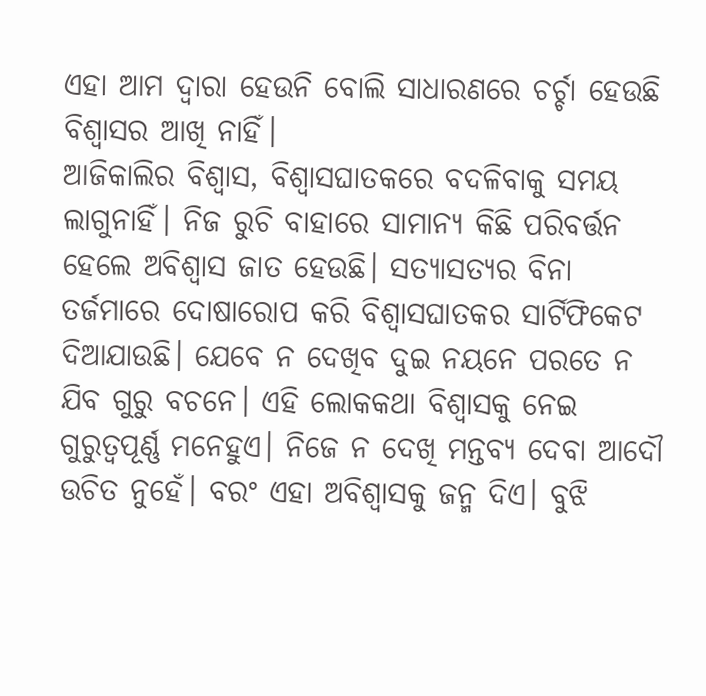ଏହା ଆମ ଦ୍ବାରା ହେଉନି ବୋଲି ସାଧାରଣରେ ଚର୍ଚ୍ଚା ହେଉଛି ବିଶ୍ବାସର ଆଖି ନାହିଁ।
ଆଜିକାଲିର ବିଶ୍ବାସ, ବିଶ୍ବାସଘାତକରେ ବଦଳିବାକୁ ସମୟ ଲାଗୁନାହିଁ। ନିଜ ରୁଚି ବାହାରେ ସାମାନ୍ୟ କିଛି ପରିବର୍ତ୍ତନ ହେଲେ ଅବିଶ୍ୱାସ ଜାତ ହେଉଛି। ସତ୍ୟାସତ୍ୟର ବିନା ତର୍ଜମାରେ ଦୋଷାରୋପ କରି ବିଶ୍ବାସଘାତକର ସାର୍ଟିଫିକେଟ ଦିଆଯାଉଛି। ଯେବେ ନ ଦେଖିବ ଦୁଇ ନୟନେ ପରତେ ନ ଯିବ ଗୁରୁ ବଚନେ। ଏହି ଲୋକକଥା ବିଶ୍ବାସକୁ ନେଇ ଗୁରୁତ୍ୱପୂର୍ଣ୍ଣ ମନେହୁଏ। ନିଜେ ନ ଦେଖି ମନ୍ତବ୍ୟ ଦେବା ଆଦୌ ଉଚିତ ନୁହେଁ। ବରଂ ଏହା ଅବିଶ୍ୱାସକୁ ଜନ୍ମ ଦିଏ। ବୁଝି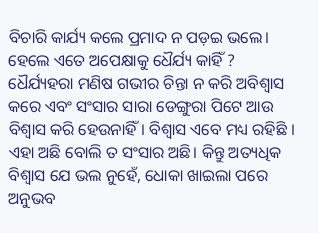ବିଚାରି କାର୍ଯ୍ୟ କଲେ ପ୍ରମାଦ ନ ପଡ଼ଇ ଭଲେ। ହେଲେ ଏତେ ଅପେକ୍ଷାକୁ ଧୈର୍ଯ୍ୟ କାହିଁ ? ଧୈର୍ଯ୍ୟହରା ମଣିଷ ଗଭୀର ଚିନ୍ତା ନ କରି ଅବିଶ୍ୱାସ କରେ ଏବଂ ସଂସାର ସାରା ଡେଙ୍ଗୁରା ପିଟେ ଆଉ ବିଶ୍ବାସ କରି ହେଉନାହିଁ। ବିଶ୍ବାସ ଏବେ ମଧ୍ୟ ରହିଛି । ଏହା ଅଛି ବୋଲି ତ ସଂସାର ଅଛି। କିନ୍ତୁ ଅତ୍ୟଧିକ ବିଶ୍ବାସ ଯେ ଭଲ ନୁହେଁ, ଧୋକା ଖାଇଲା ପରେ ଅନୁଭବ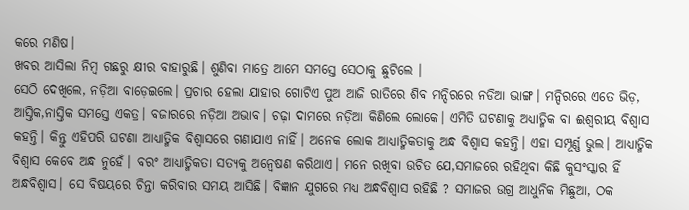କରେ ମଣିଷ।
ଖବର ଆସିଲା ନିମ୍ବ ଗଛରୁ କ୍ଷୀର ବାହାରୁଛି। ଶୁଣିବା ମାତ୍ରେ ଆମେ ସମସ୍ତେ ସେଠାକୁ ଛୁଟିଲେ ।
ସେଠି ଦେଖିଲେ, ନଡ଼ିଆ ବାଡ଼େଇଲେ। ପ୍ରଚାର ହେଲା ଯାହାର ଗୋଟିଏ ପୁଅ ଆଜି ରାତିରେ ଶିବ ମନ୍ଦିରରେ ନଡିଆ ଭାଙ୍ଗ। ମନ୍ଦିରରେ ଏତେ ଭିଡ଼, ଆସ୍ତିକ,ନାସ୍ତିକ ସମସ୍ତେ ଏକତ୍ର। ବଜାରରେ ନଡ଼ିଆ ଅଭାବ। ଚଢ଼ା ଦାମରେ ନଡ଼ିଆ କିଣିଲେ ଲୋକେ। ଏମିତି ଘଟଣାକୁ ଅଧ୍ୟାତ୍ମିକ ବା ଈଶ୍ୱରୀୟ ବିଶ୍ବାସ କହନ୍ତି। କିନ୍ତୁ ଏହିପରି ଘଟଣା ଆଧ୍ୟାତ୍ମିକ ବିଶ୍ବାସରେ ଗଣାଯାଏ ନାହିଁ। ଅନେକ ଲୋକ ଆଧ୍ୟାତ୍ମିକତାକୁ ଅନ୍ଧ ବିଶ୍ୱାସ କହନ୍ତି। ଏହା ସମ୍ପୂର୍ଣ୍ଣ ଭୁଲ। ଆଧ୍ୟାତ୍ମିକ ବିଶ୍ବାସ କେବେ ଅନ୍ଧ ନୁହେଁ। ବରଂ ଆଧ୍ୟାତ୍ମିକତା ସତ୍ୟକୁ ଅନ୍ବେଷଣ କରିଥାଏ। ମନେ ରଖିବା ଉଚିତ ଯେ,ସମାଜରେ ରହିଥିବା କିଛି କୁସଂସ୍କାର ହିଁ ଅନ୍ଧବିଶ୍ୱାସ। ସେ ବିଷୟରେ ଚିନ୍ତା କରିବାର ସମୟ ଆସିଛି। ବିଜ୍ଞାନ ଯୁଗରେ ମଧ୍ୟ ଅନ୍ଧବିଶ୍ବାସ ରହିଛି ? ସମାଜର ଉଗ୍ର ଆଧୁନିକ ମିଛୁଆ, ଠକ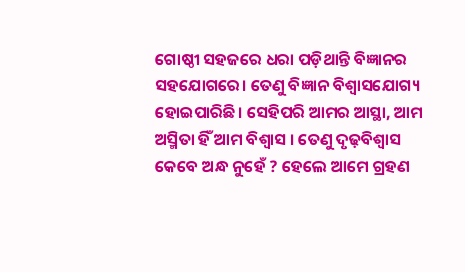ଗୋଷ୍ଠୀ ସହଜରେ ଧରା ପଡ଼ିଥାନ୍ତି ବିଜ୍ଞାନର ସହଯୋଗରେ। ତେଣୁ ବିଜ୍ଞାନ ବିଶ୍ବାସଯୋଗ୍ୟ ହୋଇପାରିଛି। ସେହିପରି ଆମର ଆସ୍ଥା, ଆମ ଅସ୍ମିତା ହିଁ ଆମ ବିଶ୍ୱାସ । ତେଣୁ ଦୃଢ଼ବିଶ୍ବାସ କେବେ ଅନ୍ଧ ନୁହେଁ ? ହେଲେ ଆମେ ଗ୍ରହଣ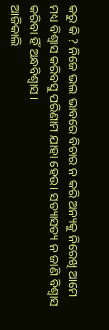କରୁ କି ? ନିଜେ ଭଲ ଭାବରେ ବିଚାର ନ କରି ଅନ୍ୟକୁ ନିରେଖି ଆମେ ମଧ୍ୟ ବିଶ୍ବାସ କରିବସୁ ପରିଣାମ ଯାହା ହେଉ। ସତ୍ୟାସତ୍ୟ ନ ଜାଣି ବିଶ୍ବାସ କରିବା ହିଁ ଅନ୍ଧବିଶ୍ୱାସ ।
ଆଜିକାଲି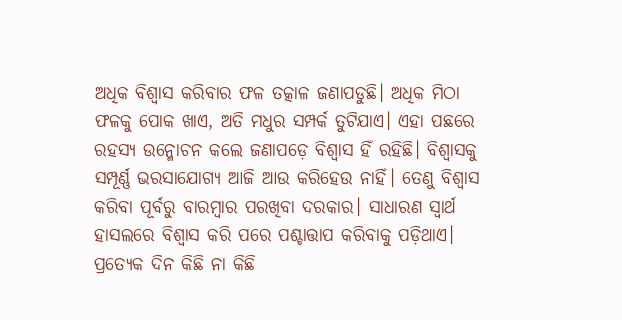ଅଧିକ ବିଶ୍ବାସ କରିବାର ଫଳ ତତ୍କାଳ ଜଣାପଡୁଛି। ଅଧିକ ମିଠା ଫଳକୁ ପୋକ ଖାଏ, ଅତି ମଧୁର ସମ୍ପର୍କ ତୁଟିଯାଏ। ଏହା ପଛରେ ରହସ୍ୟ ଉନ୍ମୋଚନ କଲେ ଜଣାପଡ଼େ ବିଶ୍ବାସ ହିଁ ରହିଛି। ବିଶ୍ୱାସକୁ ସମ୍ପୂର୍ଣ୍ଣ ଭରସାଯୋଗ୍ୟ ଆଜି ଆଉ କରିହେଉ ନାହିଁ। ତେଣୁ ବିଶ୍ବାସ କରିବା ପୂର୍ବରୁ ବାରମ୍ବାର ପରଖିବା ଦରକାର। ସାଧାରଣ ସ୍ବାର୍ଥ ହାସଲରେ ବିଶ୍ବାସ କରି ପରେ ପଶ୍ଚାତ୍ତାପ କରିବାକୁ ପଡ଼ିଥାଏ। ପ୍ରତ୍ୟେକ ଦିନ କିଛି ନା କିଛି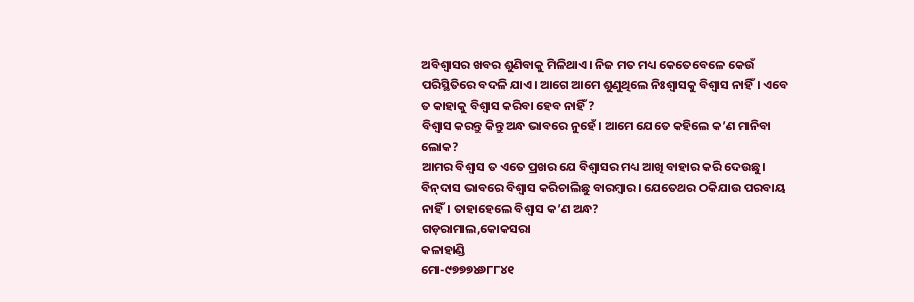ଅବିଶ୍ୱାସର ଖବର ଶୁଣିବାକୁ ମିଳିଥାଏ। ନିଜ ମତ ମଧ୍ୟ କେତେବେଳେ କେଉଁ ପରିସ୍ଥିତିରେ ବଦଳି ଯାଏ। ଆଗେ ଆମେ ଶୁଣୁଥିଲେ ନିଃଶ୍ବାସକୁ ବିଶ୍ବାସ ନାହିଁ। ଏବେ ତ କାହାକୁ ବିଶ୍ବାସ କରିବା ହେବ ନାହିଁ ?
ବିଶ୍ବାସ କରନ୍ତୁ କିନ୍ତୁ ଅନ୍ଧ ଭାବରେ ନୁହେଁ। ଆମେ ଯେତେ କହିଲେ କ’ଣ ମାନିବା ଲୋକ?
ଆମର ବିଶ୍ବାସ ତ ଏତେ ପ୍ରଖର ଯେ ବିଶ୍ବାସର ମଧ୍ୟ ଆଖି ବାହାର କରି ଦେଉଛୁ। ବିନ୍‌ଦାସ ଭାବରେ ବିଶ୍ବାସ କରିଚାଲିଛୁ ବାରମ୍ବାର। ଯେତେଥର ଠକିଯାଉ ପରବାୟ ନାହିଁ। ତାହାହେଲେ ବିଶ୍ବାସ କ’ଣ ଅନ୍ଧ?
ଗଡ଼ରାମାଲ,କୋକସରା
କଳାହାଣ୍ଡି
ମୋ-୯୭୭୭୪୬୮୮୪୧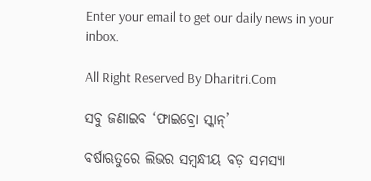Enter your email to get our daily news in your inbox.

All Right Reserved By Dharitri.Com

ସବୁ ଜଣାଇବ ‘ଫାଇବ୍ରୋ ସ୍କାନ୍‌’

ବର୍ଷାଋତୁରେ ଲିଭର ସମ୍ବନ୍ଧୀୟ ବଡ଼ ସମସ୍ୟା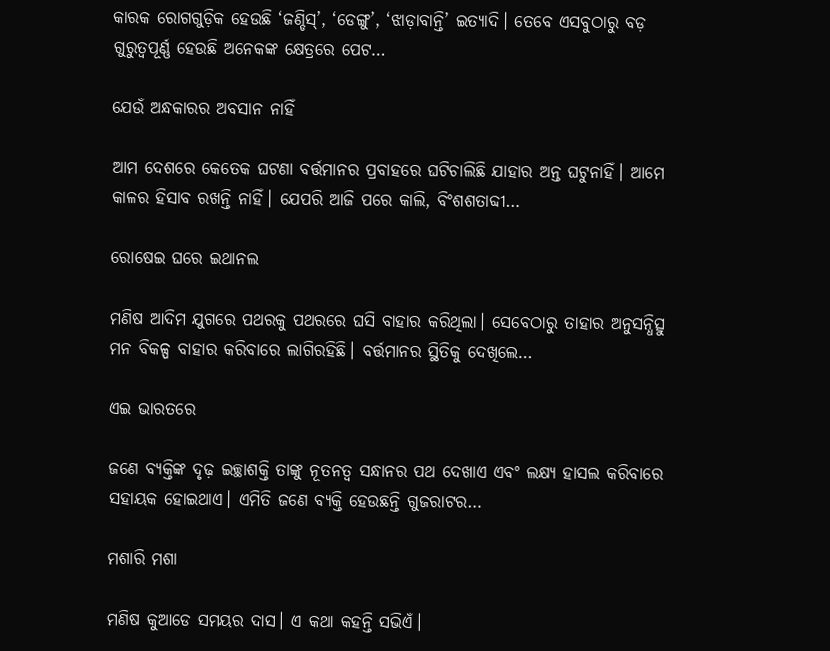କାରକ ରୋଗଗୁଡ଼ିକ ହେଉଛି ‘ଜଣ୍ଡିସ୍‌’, ‘ଡେଙ୍ଗୁ’, ‘ଝାଡ଼ାବାନ୍ତି’ ଇତ୍ୟାଦି। ତେବେ ଏସବୁଠାରୁ ବଡ଼ ଗୁରୁତ୍ୱପୂର୍ଣ୍ଣ ହେଉଛି ଅନେକଙ୍କ କ୍ଷେତ୍ରରେ ପେଟ…

ଯେଉଁ ଅନ୍ଧକାରର ଅବସାନ ନାହିଁ

ଆମ ଦେଶରେ କେତେକ ଘଟଣା ବର୍ତ୍ତମାନର ପ୍ରବାହରେ ଘଟିଚାଲିଛି ଯାହାର ଅନ୍ତ ଘଟୁନାହିଁ। ଆମେ କାଳର ହିସାବ ରଖନ୍ତି ନାହିଁ। ଯେପରି ଆଜି ପରେ କାଲି, ବିଂଶଶତାବ୍ଦୀ…

ରୋଷେଇ ଘରେ ଇଥାନଲ

ମଣିଷ ଆଦିମ ଯୁଗରେ ପଥରକୁ ପଥରରେ ଘସି ବାହାର କରିଥିଲା। ସେବେଠାରୁ ତାହାର ଅନୁସନ୍ଧିତ୍ସୁ ମନ ବିକଳ୍ପ ବାହାର କରିବାରେ ଲାଗିରହିଛି। ବର୍ତ୍ତମାନର ସ୍ଥିତିକୁ ଦେଖିଲେ…

ଏଇ ଭାରତରେ

ଜଣେ ବ୍ୟକ୍ତିଙ୍କ ଦୃଢ଼ ଇଚ୍ଛାଶକ୍ତି ତାଙ୍କୁ ନୂତନତ୍ୱ ସନ୍ଧାନର ପଥ ଦେଖାଏ ଏବଂ ଲକ୍ଷ୍ୟ ହାସଲ କରିବାରେ ସହାୟକ ହୋଇଥାଏ। ଏମିତି ଜଣେ ବ୍ୟକ୍ତି ହେଉଛନ୍ତି ଗୁଜରାଟର…

ମଶାରି ମଶା

ମଣିଷ କୁଆଡେ ସମୟର ଦାସ। ଏ କଥା କହନ୍ତି ସଭିଏଁ।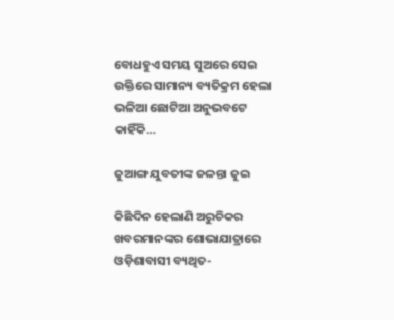ବୋଧହୁଏ ସମୟ ସୁଅରେ ସେଇ ଉକ୍ତିରେ ସାମାନ୍ୟ ବ୍ୟତିକ୍ରମ ହେଲା ଭଳିଆ ଛୋଟିଆ ଅନୁଭବଟେ କାହିଁକି…

ଜୁଆଙ୍ଗ ଯୁବତୀଙ୍କ ଜଳନ୍ତା ଜୁଇ

କିଛିଦିନ ହେଲାଣି ଅରୁଚିକର ଖବରମାନଙ୍କର ଶୋଭାଯାତ୍ରାରେ ଓଡ଼ିଶାବାସୀ ବ୍ୟଥିତ-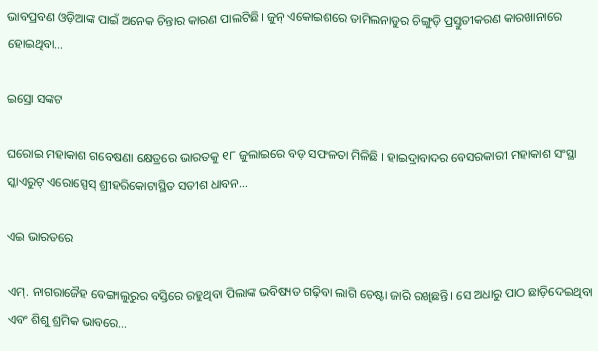ଭାବପ୍ରବଣ ଓଡ଼ିଆଙ୍କ ପାଇଁ ଅନେକ ଚିନ୍ତାର କାରଣ ପାଲଟିଛି। ଜୁନ୍‌ ଏକୋଇଶରେ ତାମିଲନାଡୁର ଚିଙ୍ଗୁଡ଼ି ପ୍ରସ୍ତୁତୀକରଣ କାରଖାନାରେ ହୋଇଥିବା…

ଇସ୍ରୋ ସଙ୍କଟ

ଘରୋଇ ମହାକାଶ ଗବେଷଣା କ୍ଷେତ୍ରରେ ଭାରତକୁ ୧୮ ଜୁଲାଇରେ ବଡ଼ ସଫଳତା ମିଳିଛି । ହାଇଦ୍ରାବାଦର ବେସରକାରୀ ମହାକାଶ ସଂସ୍ଥା ସ୍କାଏରୁଟ୍‌ ଏରୋସ୍ପେସ୍‌ ଶ୍ରୀହରିକୋଟାସ୍ଥିତ ସତୀଶ ଧାବନ…

ଏଇ ଭାରତରେ

ଏମ୍‌. ନାଗରାଜୈହ ବେଙ୍ଗାଲୁରୁର ବସ୍ତିରେ ରହୁଥିବା ପିଲାଙ୍କ ଭବିଷ୍ୟତ ଗଢ଼ିବା ଲାଗି ଚେଷ୍ଟା ଜାରି ରଖିଛନ୍ତି। ସେ ଅଧାରୁ ପାଠ ଛାଡ଼ିଦେଇଥିବା ଏବଂ ଶିଶୁ ଶ୍ରମିକ ଭାବରେ…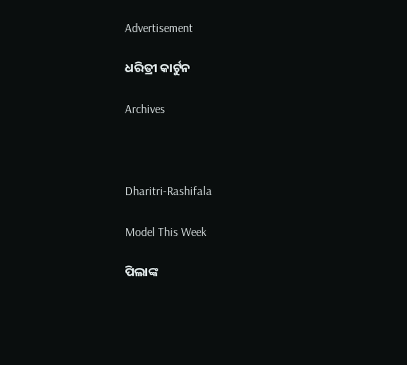Advertisement

ଧରିତ୍ରୀ କାର୍ଟୁନ

Archives



Dharitri-Rashifala

Model This Week

ପିଲାଙ୍କ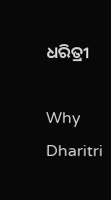ଧରିତ୍ରୀ

Why Dharitri